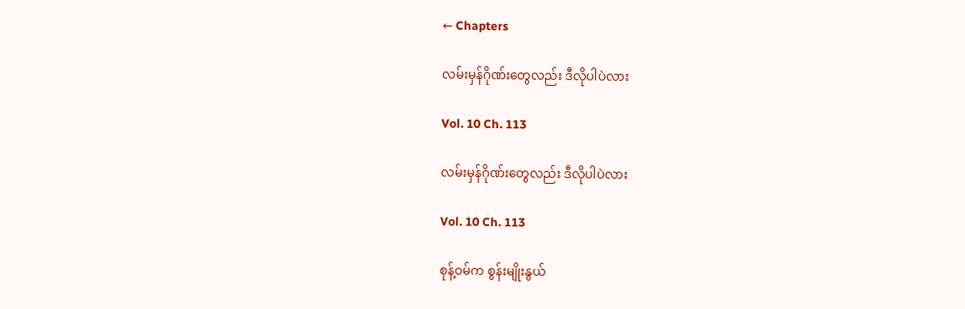← Chapters

လမ်းမှန်ဂိုဏ်းတွေလည်း ဒီလိုပါပဲလား

Vol. 10 Ch. 113

လမ်းမှန်ဂိုဏ်းတွေလည်း ဒီလိုပါပဲလား

Vol. 10 Ch. 113

စုန့်ဝမ်က စွန်းမျိုးနွယ်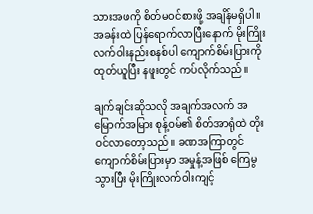သားအဖကို စိတ်မဝင်စားဖို့ အချိန်မရှိပါ။ အခန်းထဲ ပြန်ရောက်လာပြီးနောက် မိုးကြိုးလက်ဝါးနည်းစနစ်ပါ ကျောက်စိမ်းပြားကို ထုတ်ယူပြီး နဖူးတွင် ကပ်လိုက်သည်။

ချက်ချင်းဆိုသလို အချက်အလက် အမြောက်အမြား စုန့်ဝမ်၏ စိတ်အာရုံထဲ တိုးဝင်လာတော့သည်။ ခဏအကြာတွင် ကျောက်စိမ်းပြားမှာ အမှုန့်အဖြစ် ကြေမွသွားပြီး မိုးကြိုးလက်ဝါးကျင့်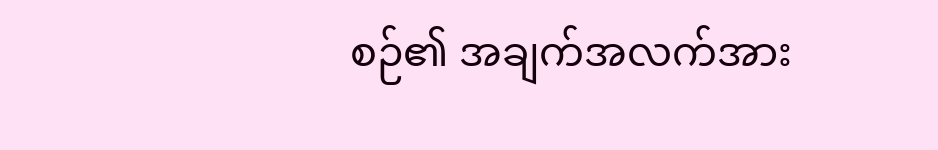စဉ်၏ အချက်အလက်အား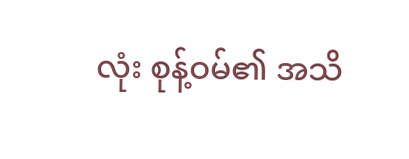လုံး စုန့်ဝမ်၏ အသိ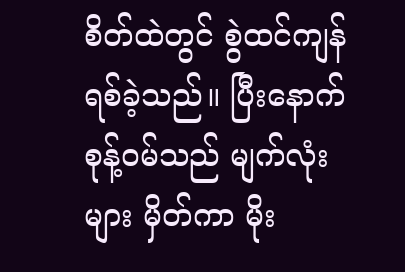စိတ်ထဲတွင် စွဲထင်ကျန်ရစ်ခဲ့သည်။ ပြီးနောက် စုန့်ဝမ်သည် မျက်လုံးများ မှိတ်ကာ မိုး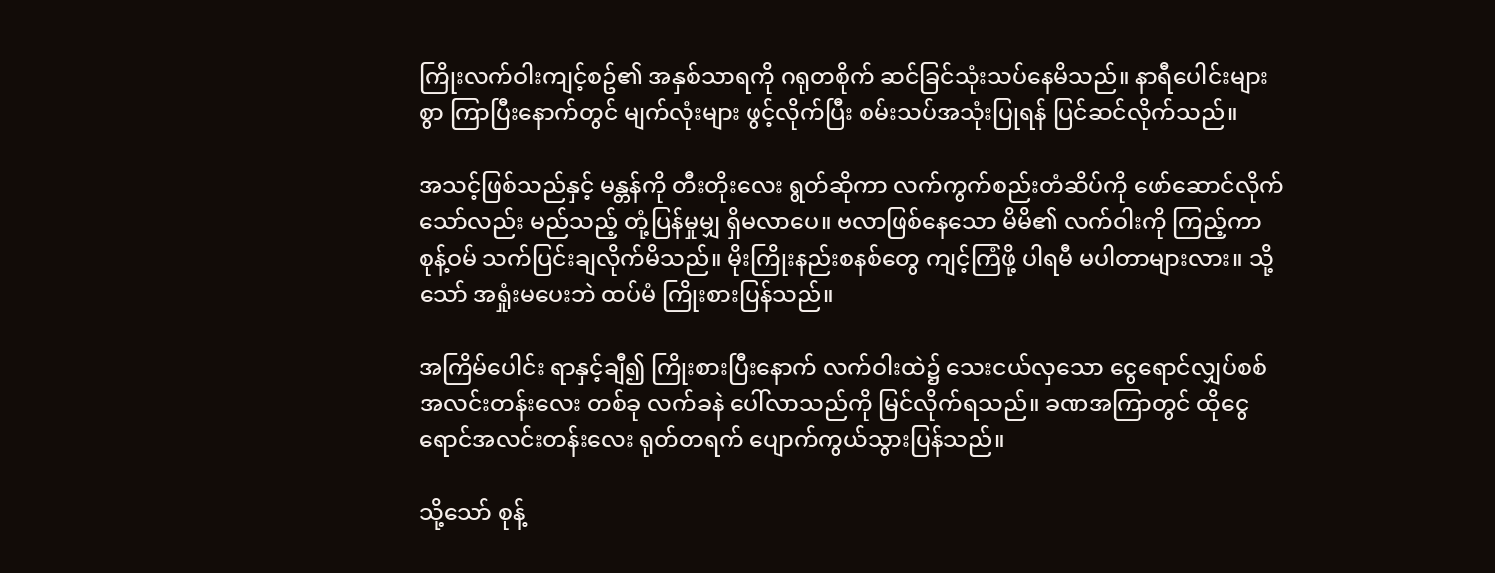ကြိုးလက်ဝါးကျင့်စဥ်၏ အနှစ်သာရကို ဂရုတစိုက် ဆင်ခြင်သုံးသပ်နေမိသည်။ နာရီပေါင်းများစွာ ကြာပြီးနောက်တွင် မျက်လုံးများ ဖွင့်လိုက်ပြီး စမ်းသပ်အသုံးပြုရန် ပြင်ဆင်လိုက်သည်။

အသင့်ဖြစ်သည်နှင့် မန္တန်ကို တီးတိုးလေး ရွတ်ဆိုကာ လက်ကွက်စည်းတံဆိပ်ကို ဖော်ဆောင်လိုက်သော်လည်း မည်သည့် တုံ့ပြန်မှုမျှ ရှိမလာပေ။ ဗလာဖြစ်နေသော မိမိ၏ လက်ဝါးကို ကြည့်ကာ စုန့်ဝမ် သက်ပြင်းချလိုက်မိသည်။ မိုးကြိုးနည်းစနစ်တွေ ကျင့်ကြံဖို့ ပါရမီ မပါတာများလား။ သို့သော် အရှုံးမပေးဘဲ ထပ်မံ ကြိုးစားပြန်သည်။

အကြိမ်ပေါင်း ရာနှင့်ချီ၍ ကြိုးစားပြီးနောက် လက်ဝါးထဲ၌ သေးငယ်လှသော ငွေရောင်လျှပ်စစ်အလင်းတန်းလေး တစ်ခု လက်ခနဲ ပေါ်လာသည်ကို မြင်လိုက်ရသည်။ ခဏအကြာတွင် ထိုငွေရောင်အလင်းတန်းလေး ရုတ်တရက် ပျောက်ကွယ်သွားပြန်သည်။

သို့သော် စုန့်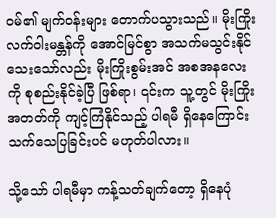ဝမ်၏ မျက်ဝန်းများ တောက်ပသွားသည်။ မိုးကြိုးလက်ဝါးမန္တန်ကို အောင်မြင်စွာ အသက်မသွင်းနိုင်သေးသော်လည်း မိုးကြိုးစွမ်းအင် အစအနလေးကို စုစည်းနိုင်ခဲ့ပြီ ဖြစ်ရာ၊ ၎င်းက သူ့တွင် မိုးကြိုးအတတ်ကို ကျင့်ကြံနိုင်သည့် ပါရမီ ရှိနေကြောင်း သက်သေပြခြင်းပင် မဟုတ်ပါလား။

သို့သော် ပါရမီမှာ ကန့်သတ်ချက်တော့ ရှိနေပုံ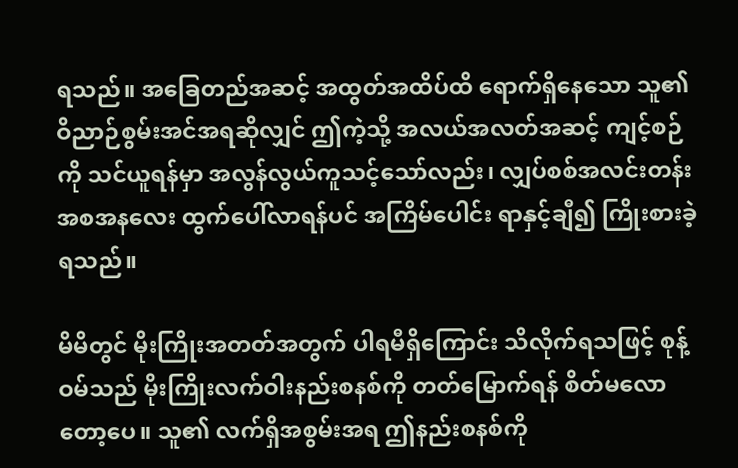ရသည်။ အခြေတည်အဆင့် အထွတ်အထိပ်ထိ ရောက်ရှိနေသော သူ၏ ဝိညာဉ်စွမ်းအင်အရဆိုလျှင် ဤကဲ့သို့ အလယ်အလတ်အဆင့် ကျင့်စဉ်ကို သင်ယူရန်မှာ အလွန်လွယ်ကူသင့်သော်လည်း၊ လျှပ်စစ်အလင်းတန်း အစအနလေး ထွက်ပေါ်လာရန်ပင် အကြိမ်ပေါင်း ရာနှင့်ချီ၍ ကြိုးစားခဲ့ရသည်။

မိမိတွင် မိုးကြိုးအတတ်အတွက် ပါရမီရှိကြောင်း သိလိုက်ရသဖြင့် စုန့်ဝမ်သည် မိုးကြိုးလက်ဝါးနည်းစနစ်ကို တတ်မြောက်ရန် စိတ်မလောတော့ပေ။ သူ၏ လက်ရှိအစွမ်းအရ ဤနည်းစနစ်ကို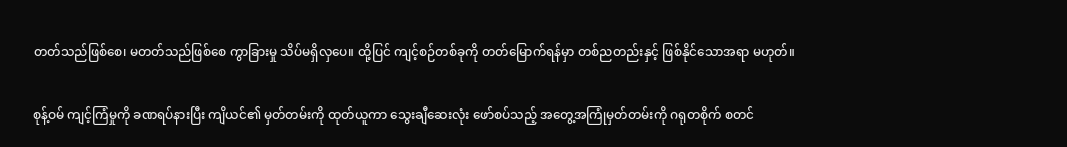တတ်သည်ဖြစ်စေ၊ မတတ်သည်ဖြစ်စေ ကွာခြားမှု သိပ်မရှိလှပေ။ ထို့ပြင် ကျင့်စဉ်တစ်ခုကို တတ်မြောက်ရန်မှာ တစ်ညတည်းနှင့် ဖြစ်နိုင်သောအရာ မဟုတ်။

စုန့်ဝမ် ကျင့်ကြံမှုကို ခဏရပ်နားပြီး ကျိယင်၏ မှတ်တမ်းကို ထုတ်ယူကာ သွေးချီဆေးလုံး ဖော်စပ်သည့် အတွေ့အကြုံမှတ်တမ်းကို ဂရုတစိုက် စတင်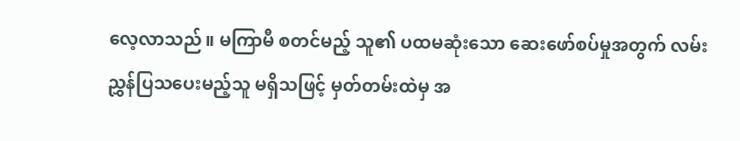လေ့လာသည်။ မကြာမီ စတင်မည့် သူ၏ ပထမဆုံးသော ဆေးဖော်စပ်မှုအတွက် လမ်းညွှန်ပြသပေးမည့်သူ မရှိသဖြင့် မှတ်တမ်းထဲမှ အ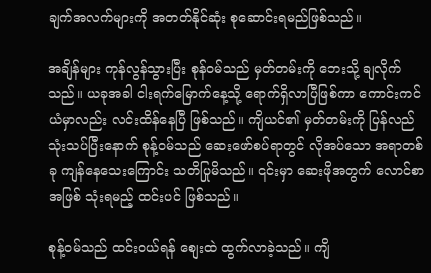ချက်အလက်များကို အတတ်နိုင်ဆုံး စုဆောင်းရမည်ဖြစ်သည်။

အချိန်များ ကုန်လွန်သွားပြီး စုန်ဝမ်သည် မှတ်တမ်းကို ဘေးသို့ ချလိုက်သည်။ ယခုအခါ ငါးရက်မြောက်နေ့သို့ ရောက်ရှိလာပြီဖြစ်ကာ ကောင်းကင်ယံမှာလည်း လင်းထိန်နေပြီ ဖြစ်သည်။ ကျိယင်၏ မှတ်တမ်းကို ပြန်လည်သုံးသပ်ပြီးနောက် စုန့်ဝမ်သည် ဆေးဖော်စပ်ရာတွင် လိုအပ်သော အရာတစ်ခု ကျန်နေသေးကြောင်း သတိပြုမိသည်။ ၎င်းမှာ ဆေးဖိုအတွက် လောင်စာအဖြစ် သုံးရမည့် ထင်းပင် ဖြစ်သည်။

စုန့်ဝမ်သည် ထင်းဝယ်ရန် စျေးထဲ ထွက်လာခဲ့သည်။ ကျိ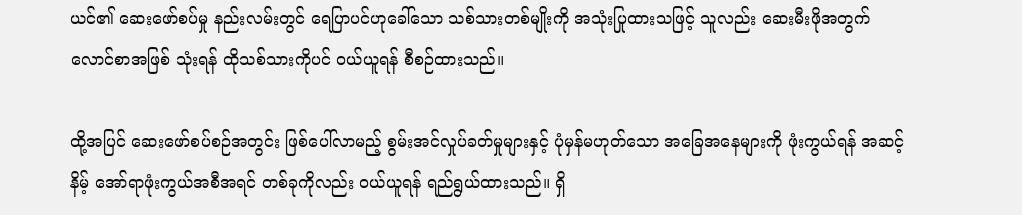ယင်၏ ဆေးဖော်စပ်မှု နည်းလမ်းတွင် ရေပြာပင်ဟုခေါ်သော သစ်သားတစ်မျိုးကို အသုံးပြုထားသဖြင့် သူလည်း ဆေးမီးဖိုအတွက် လောင်စာအဖြစ် သုံးရန် ထိုသစ်သားကိုပင် ဝယ်ယူရန် စီစဉ်ထားသည်။

ထို့အပြင် ဆေးဖော်စပ်စဉ်အတွင်း ဖြစ်ပေါ်လာမည့် စွမ်းအင်လှုပ်ခတ်မှုများနှင့် ပုံမှန်မဟုတ်သော အခြေအနေများကို ဖုံးကွယ်ရန် အဆင့်နိမ့် အော်ရာဖုံးကွယ်အစီအရင် တစ်ခုကိုလည်း ဝယ်ယူရန် ရည်ရွယ်ထားသည်။ ရှိ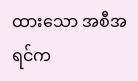ထားသော အစီအရင်က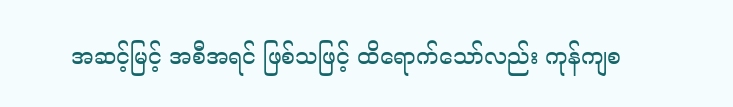အဆင့်မြင့် အစီအရင် ဖြစ်သဖြင့် ထိရောက်သော်လည်း ကုန်ကျစ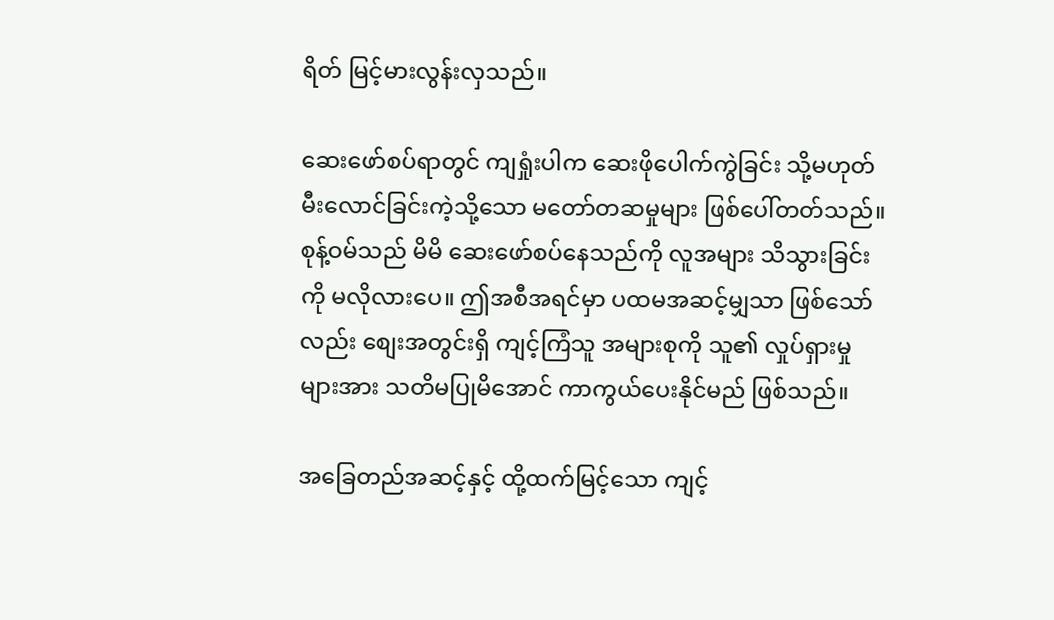ရိတ် မြင့်မားလွန်းလှသည်။

ဆေးဖော်စပ်ရာတွင် ကျရှုံးပါက ဆေးဖိုပေါက်ကွဲခြင်း သို့မဟုတ် မီးလောင်ခြင်းကဲ့သို့သော မတော်တဆမှုများ ဖြစ်ပေါ်တတ်သည်။ စုန့်ဝမ်သည် မိမိ ဆေးဖော်စပ်နေသည်ကို လူအများ သိသွားခြင်းကို မလိုလားပေ။ ဤအစီအရင်မှာ ပထမအဆင့်မျှသာ ဖြစ်သော်လည်း စျေးအတွင်းရှိ ကျင့်ကြံသူ အများစုကို သူ၏ လှုပ်ရှားမှုများအား သတိမပြုမိအောင် ကာကွယ်ပေးနိုင်မည် ဖြစ်သည်။

အခြေတည်အဆင့်နှင့် ထို့ထက်မြင့်သော ကျင့်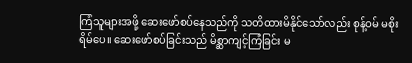ကြံသူများအဖို့ ဆေးဖော်စပ်နေသည်ကို သတိထားမိနိုင်သော်လည်း စုန့်ဝမ် မစိုးရိမ်ပေ။ ဆေးဖော်စပ်ခြင်းသည် မိစ္ဆာကျင့်ကြံခြင်း မ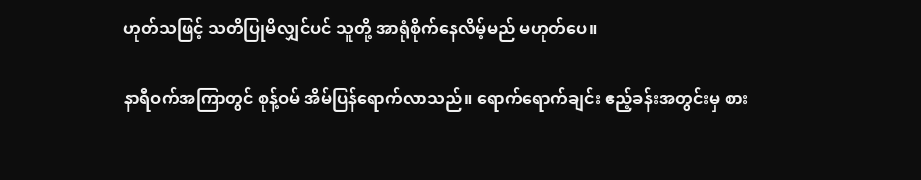ဟုတ်သဖြင့် သတိပြုမိလျှင်ပင် သူတို့ အာရုံစိုက်နေလိမ့်မည် မဟုတ်ပေ။

နာရီဝက်အကြာတွင် စုန့်ဝမ် အိမ်ပြန်ရောက်လာသည်။ ရောက်ရောက်ချင်း ဧည့်ခန်းအတွင်းမှ စား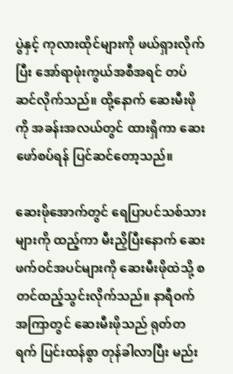ပွဲနှင့် ကုလားထိုင်များကို ဖယ်ရှားလိုက်ပြီး အော်ရာဖုံးကွယ်အစီအရင် တပ်ဆင်လိုက်သည်။ ထို့နောက် ဆေးမီးဖိုကို အခန်းအလယ်တွင် ထားရှိကာ ဆေးဖော်စပ်ရန် ပြင်ဆင်တော့သည်။

ဆေးဖိုအောက်တွင် ရေပြာပင်သစ်သားများကို ထည့်ကာ မီးညှိပြီးနောက် ဆေးဖက်ဝင်အပင်များကို ဆေးမီးဖိုထဲသို့ စတင်ထည့်သွင်းလိုက်သည်။ နာရီဝက်အကြာတွင် ဆေးမီးဖိုသည် ရုတ်တရက် ပြင်းထန်စွာ တုန်ခါလာပြီး မည်း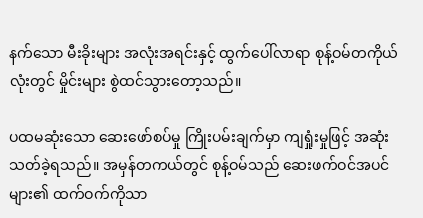နက်သော မီးခိုးများ အလုံးအရင်းနှင့် ထွက်ပေါ်လာရာ စုန့်ဝမ်တကိုယ်လုံးတွင် မှိုင်းများ စွဲထင်သွားတော့သည်။

ပထမဆုံးသော ဆေးဖော်စပ်မှု ကြိုးပမ်းချက်မှာ ကျရှုံးမှုဖြင့် အဆုံးသတ်ခဲ့ရသည်။ အမှန်တကယ်တွင် စုန့်ဝမ်သည် ဆေးဖက်ဝင်အပင်များ၏ ထက်ဝက်ကိုသာ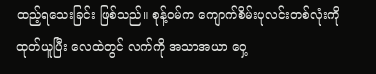ထည့်ရသေးခြင်း ဖြစ်သည်။ စုန့်ဝမ်က ကျောက်စိမ်းပုလင်းတစ်လုံးကို ထုတ်ယူပြီး လေထဲတွင် လက်ကို အသာအယာ ဝှေ့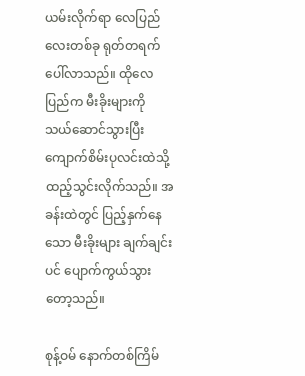ယမ်းလိုက်ရာ လေပြည်လေးတစ်ခု ရုတ်တရက် ပေါ်လာသည်။ ထိုလေပြည်က မီးခိုးများကို သယ်ဆောင်သွားပြီး ကျောက်စိမ်းပုလင်းထဲသို့ ထည့်သွင်းလိုက်သည်။ အခန်းထဲတွင် ပြည့်နှက်နေသော မီးခိုးများ ချက်ချင်းပင် ပျောက်ကွယ်သွားတော့သည်။

စုန့်ဝမ် နောက်တစ်ကြိမ်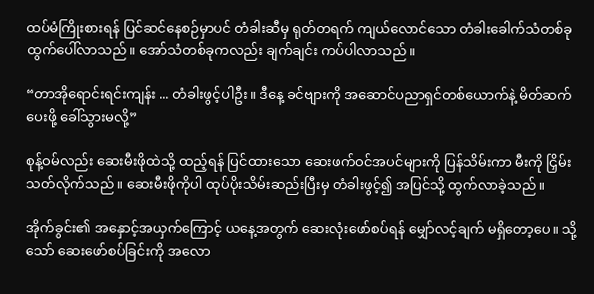ထပ်မံကြိုးစားရန် ပြင်ဆင်နေစဉ်မှာပင် တံခါးဆီမှ ရုတ်တရက် ကျယ်လောင်သော တံခါးခေါက်သံတစ်ခု ထွက်ပေါ်လာသည်။ အော်သံတစ်ခုကလည်း ချက်ချင်း ကပ်ပါလာသည်။

“တာအိုရောင်းရင်းကျန်း ... တံခါးဖွင့်ပါဦး။ ဒီနေ့ ခင်ဗျားကို အဆောင်ပညာရှင်တစ်ယောက်နဲ့ မိတ်ဆက်ပေးဖို့ ခေါ်သွားမလို့”

စုန့်ဝမ်လည်း ဆေးမီးဖိုထဲသို့ ထည့်ရန် ပြင်ထားသော ဆေးဖက်ဝင်အပင်များကို ပြန်သိမ်းကာ မီးကို ငြှိမ်းသတ်လိုက်သည်။ ဆေးမီးဖိုကိုပါ ထုပ်ပိုးသိမ်းဆည်းပြီးမှ တံခါးဖွင့်၍ အပြင်သို့ ထွက်လာခဲ့သည်။

အိုက်ခွင်း၏ အနှောင့်အယှက်ကြောင့် ယနေ့အတွက် ဆေးလုံးဖော်စပ်ရန် မျှော်လင့်ချက် မရှိတော့ပေ။ သို့သော် ဆေးဖော်စပ်ခြင်းကို အလော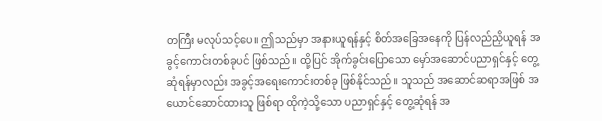တကြီး မလုပ်သင့်ပေ။ ဤသည်မှာ အနားယူရန်နှင့် စိတ်အခြေအနေကို ပြန်လည်ညှိယူရန် အခွင့်ကောင်းတစ်ခုပင် ဖြစ်သည်။ ထို့ပြင် အိုက်ခွင်းပြောသော မှော်အဆောင်ပညာရှင်နှင့် တွေ့ဆုံရန်မှာလည်း အခွင့်အရေးကောင်းတစ်ခု ဖြစ်နိုင်သည်။ သူသည် အဆောင်ဆရာအဖြစ် အယောင်ဆောင်ထားသူ ဖြစ်ရာ ထိုကဲ့သို့သော ပညာရှင်နှင့် တွေ့ဆုံရန် အ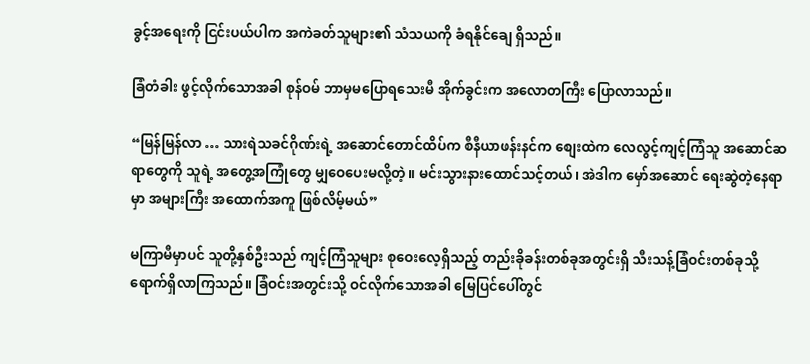ခွင့်အရေးကို ငြင်းပယ်ပါက အကဲခတ်သူများ၏ သံသယကို ခံရနိုင်ချေ ရှိသည်။

ခြံတံခါး ဖွင့်လိုက်သောအခါ စုန်ဝမ် ဘာမှမပြောရသေးမီ အိုက်ခွင်းက အလောတကြီး ပြောလာသည်။

“မြန်မြန်လာ … သားရဲသခင်ဂိုဏ်းရဲ့ အဆောင်တောင်ထိပ်က စီနီယာဖန်းနင်က စျေးထဲက လေလွင့်ကျင့်ကြံသူ အဆောင်ဆရာတွေကို သူရဲ့ အတွေ့အကြုံတွေ မျှဝေပေးမလို့တဲ့။ မင်းသွားနားထောင်သင့်တယ်၊ အဲဒါက မှော်အဆောင် ရေးဆွဲတဲ့နေရာမှာ အများကြီး အထောက်အကူ ဖြစ်လိမ့်မယ်”

မကြာမီမှာပင် သူတို့နှစ်ဦးသည် ကျင့်ကြံသူများ စုဝေးလေ့ရှိသည့် တည်းခိုခန်းတစ်ခုအတွင်းရှိ သီးသန့်ခြံဝင်းတစ်ခုသို့ ရောက်ရှိလာကြသည်။ ခြံဝင်းအတွင်းသို့ ဝင်လိုက်သောအခါ မြေပြင်ပေါ်တွင်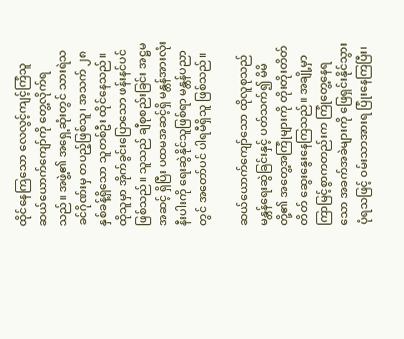ထိုင်နေကြသော လေလွင့်ကျင့်ကြံသူ ဆယ်ယောက်ကျော်ကို တွေ့လိုက်ရသည်။ အဖွဲ့၏ အရှေ့ဆုံးတွင် သားရဲသခင်ဂိုဏ်းမှ တပည့်ဖြစ်သူ၊ အသက် ၂၈ နှစ်ခန့်ရှိသော သူတစ်ဦး ထိုင်နေသည်။ ထိုသူမှာ အိုက်ခွင်းပြောသော ဖန်းနင်ပင် ဖြစ်သည်။ သူသည် ချီစုစည်းခြင်း အဋ္ဌမအဆင့် ရှိပြီး ပထမအဆင့်ရှိ မန္တန်အားလုံးနီးပါးကို ရေးဆွဲနိုင်သူဖြစ်ရာ မန္တန်ပညာတွင် အတော်ပင် ပါရမီရှိသူ ဖြစ်သည်။

ဆယ်ယောက်ကျော်သော ထိုလူစုသည် မန္တန်ရေးဆွဲခြင်းနှင့် ပတ်သက်၍ မိမိတို့၏ အတွေ့အကြုံများကို တိုးတိုးတိတ်တိတ် ဆွေးနွေးနေကြသည်။ အချို့မှာ ကြာမြင့်စွာကတည်းက ကြုံတွေ့နေရသော အခက်အခဲများကို ဖြေရှင်းနိုင်သွားပုံရသဖြင့် ဝမ်းသာအားရ ပြုံးနေကြပြီး၊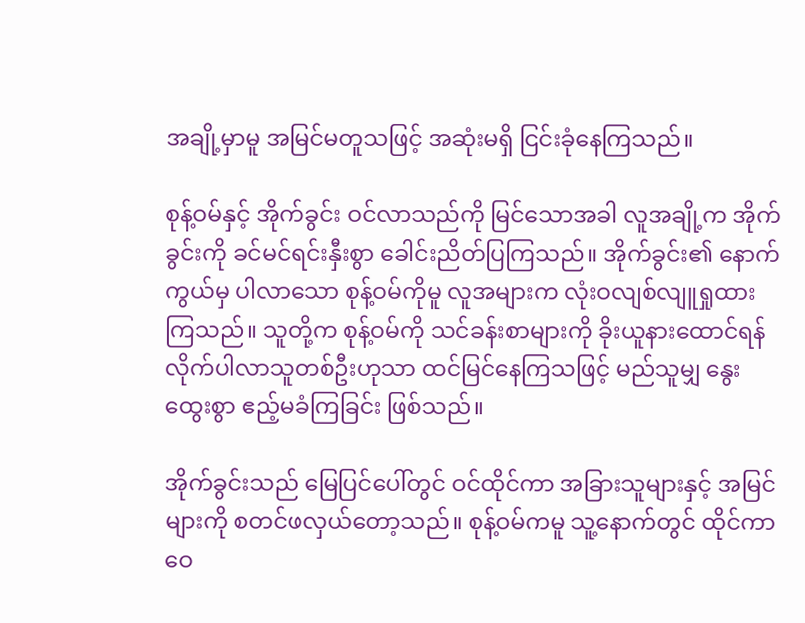အချို့မှာမူ အမြင်မတူသဖြင့် အဆုံးမရှိ ငြင်းခုံနေကြသည်။

စုန့်ဝမ်နှင့် အိုက်ခွင်း ဝင်လာသည်ကို မြင်သောအခါ လူအချို့က အိုက်ခွင်းကို ခင်မင်ရင်းနှီးစွာ ခေါင်းညိတ်ပြကြသည်။ အိုက်ခွင်း၏ နောက်ကွယ်မှ ပါလာသော စုန့်ဝမ်ကိုမူ လူအများက လုံးဝလျစ်လျူရှုထားကြသည်။ သူတို့က စုန့်ဝမ်ကို သင်ခန်းစာများကို ခိုးယူနားထောင်ရန် လိုက်ပါလာသူတစ်ဦးဟုသာ ထင်မြင်နေကြသဖြင့် မည်သူမျှ နွေးထွေးစွာ ဧည့်မခံကြခြင်း ဖြစ်သည်။

အိုက်ခွင်းသည် မြေပြင်ပေါ်တွင် ဝင်ထိုင်ကာ အခြားသူများနှင့် အမြင်များကို စတင်ဖလှယ်တော့သည်။ စုန့်ဝမ်ကမူ သူ့နောက်တွင် ထိုင်ကာ ဝေ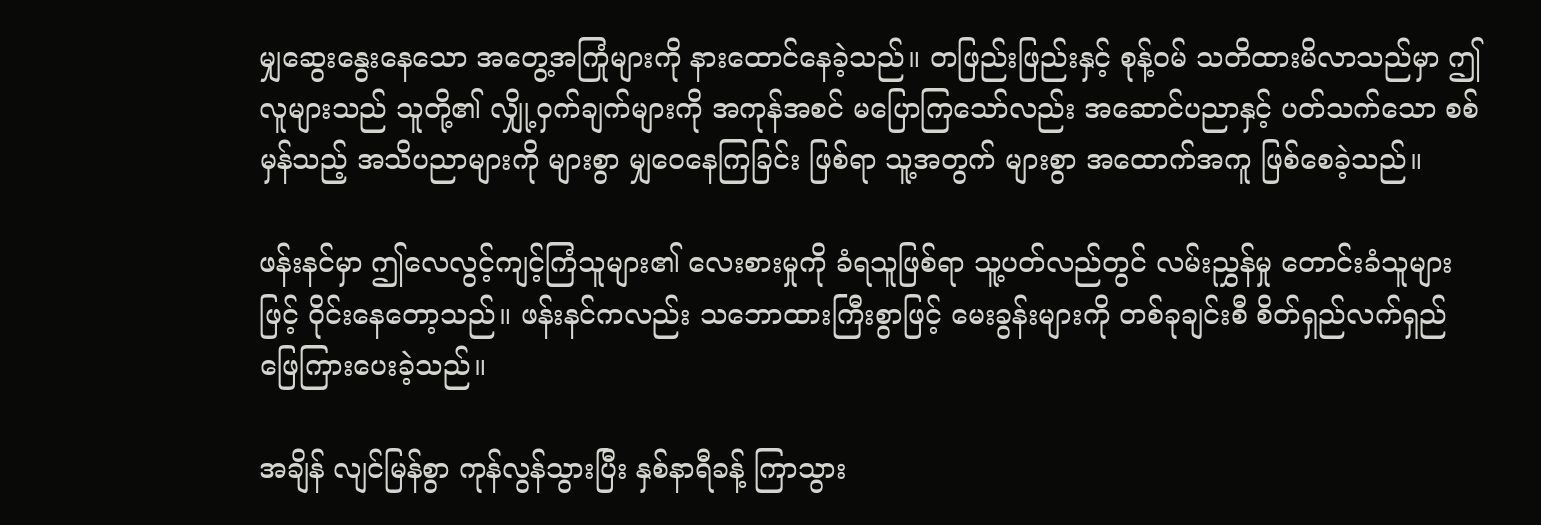မျှဆွေးနွေးနေသော အတွေ့အကြုံများကို နားထောင်နေခဲ့သည်။ တဖြည်းဖြည်းနှင့် စုန့်ဝမ် သတိထားမိလာသည်မှာ ဤလူများသည် သူတို့၏ လျှို့ဝှက်ချက်များကို အကုန်အစင် မပြောကြသော်လည်း အဆောင်ပညာနှင့် ပတ်သက်သော စစ်မှန်သည့် အသိပညာများကို များစွာ မျှဝေနေကြခြင်း ဖြစ်ရာ သူ့အတွက် များစွာ အထောက်အကူ ဖြစ်စေခဲ့သည်။

ဖန်းနင်မှာ ဤလေလွင့်ကျင့်ကြံသူများ၏ လေးစားမှုကို ခံရသူဖြစ်ရာ သူ့ပတ်လည်တွင် လမ်းညွှန်မှု တောင်းခံသူများဖြင့် ဝိုင်းနေတော့သည်။ ဖန်းနင်ကလည်း သဘောထားကြီးစွာဖြင့် မေးခွန်းများကို တစ်ခုချင်းစီ စိတ်ရှည်လက်ရှည် ဖြေကြားပေးခဲ့သည်။

အချိန် လျင်မြန်စွာ ကုန်လွန်သွားပြီး နှစ်နာရီခန့် ကြာသွား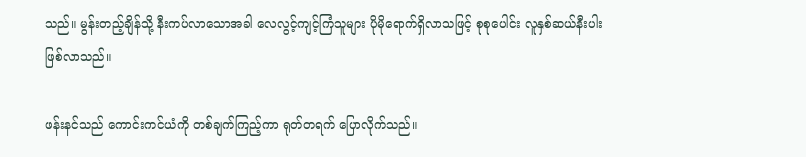သည်။ မွန်းတည့်ချိန်သို့ နီးကပ်လာသောအခါ လေလွင့်ကျင့်ကြံသူများ ပိုမိုရောက်ရှိလာသဖြင့် စုစုပေါင်း လူနှစ်ဆယ်နီးပါး ဖြစ်လာသည်။

ဖန်းနင်သည် ကောင်းကင်ယံကို တစ်ချက်ကြည့်ကာ ရုတ်တရက် ပြောလိုက်သည်။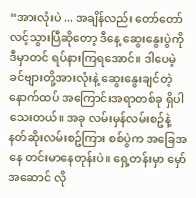“အားလုံးပဲ ... အချိန်လည်း တော်တော်လင့်သွားပြီဆိုတော့ ဒီနေ့ ဆွေးနွေးပွဲကို ဒီမှာတင် ရပ်နားကြရအောင်။ ဒါပေမဲ့ ခင်ဗျားတို့အားလုံးနဲ့ ဆွေးနွေးချင်တဲ့ နောက်ထပ် အကြောင်းအရာတစ်ခု ရှိပါသေးတယ်။ အခု လမ်းမှန်လမ်းစဥ်နဲ့ နတ်ဆိုးလမ်းစဥ်ကြား စစ်ပွဲက အခြေအနေ တင်းမာနေတုန်းပဲ။ ရှေ့တန်းမှာ မှော်အဆောင် လို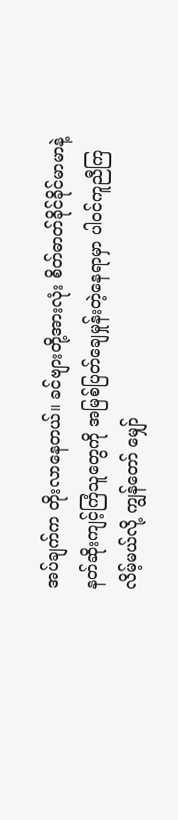အပ်ချက်က တိုးလာနေတယ်။ ခင်ဗျားတို့အားလုံး စိတ်ဓာတ်ခိုင်ခိုင်မာမာနဲ့ နတ်ဆိုးကျင့်ကြံသူတွေကို အမြစ်ပြတ်ချေမှုန်းတဲ့နေရာမှာ ပါဝင်ကူညီကြလိမ့်မယ်လို့ ကျွန်တော် မျှော်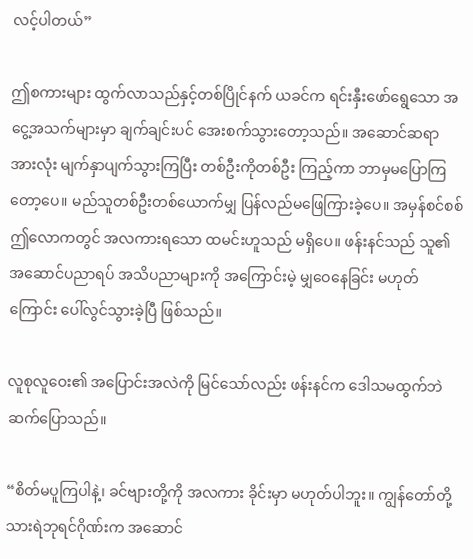လင့်ပါတယ်”

ဤစကားများ ထွက်လာသည်နှင့်တစ်ပြိုင်နက် ယခင်က ရင်းနှီးဖော်ရွေသော အငွေ့အသက်များမှာ ချက်ချင်းပင် အေးစက်သွားတော့သည်။ အဆောင်ဆရာအားလုံး မျက်နှာပျက်သွားကြပြီး တစ်ဦးကိုတစ်ဦး ကြည့်ကာ ဘာမှမပြောကြတော့ပေ။ မည်သူတစ်ဦးတစ်ယောက်မျှ ပြန်လည်မဖြေကြားခဲ့ပေ။ အမှန်စင်စစ် ဤလောကတွင် အလကားရသော ထမင်းဟူသည် မရှိပေ။ ဖန်းနင်သည် သူ၏ အဆောင်ပညာရပ် အသိပညာများကို အကြောင်းမဲ့ မျှဝေနေခြင်း မဟုတ်ကြောင်း ပေါ်လွင်သွားခဲ့ပြီ ဖြစ်သည်။

လူစုလူဝေး၏ အပြောင်းအလဲကို မြင်သော်လည်း ဖန်းနင်က ဒေါသမထွက်ဘဲ ဆက်ပြောသည်။

“စိတ်မပူကြပါနဲ့၊ ခင်ဗျားတို့ကို အလကား ခိုင်းမှာ မဟုတ်ပါဘူး။ ကျွန်တော်တို့ သားရဲဘုရင်ဂိုဏ်းက အဆောင်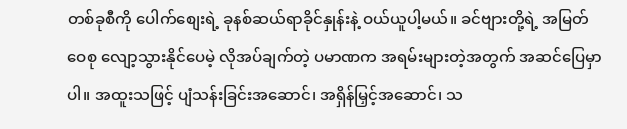တစ်ခုစီကို ပေါက်စျေးရဲ့ ခုနစ်ဆယ်ရာခိုင်နှုန်းနဲ့ ဝယ်ယူပါ့မယ်။ ခင်ဗျားတို့ရဲ့ အမြတ်ဝေစု လျော့သွားနိုင်ပေမဲ့ လိုအပ်ချက်တဲ့ ပမာဏက အရမ်းများတဲ့အတွက် အဆင်ပြေမှာပါ။ အထူးသဖြင့် ပျံသန်းခြင်းအဆောင်၊ အရှိန်မြှင့်အဆောင်၊ သ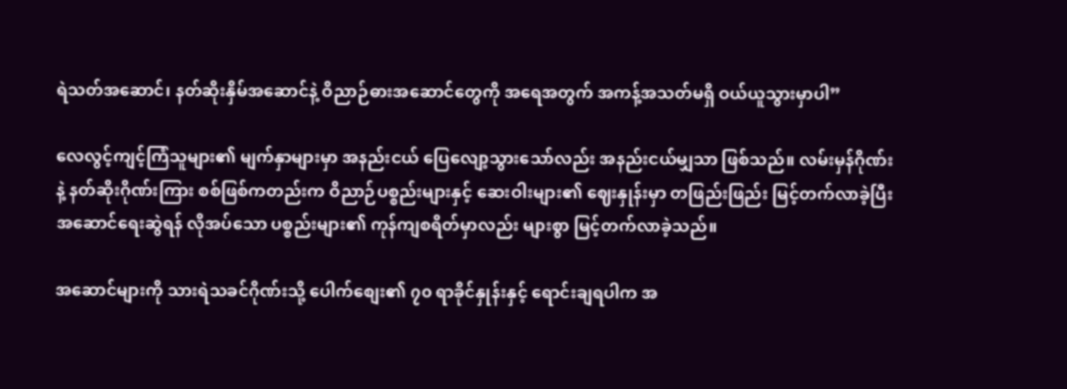ရဲသတ်အဆောင်၊ နတ်ဆိုးနှိမ်အဆောင်နဲ့ ဝိညာဉ်ဓားအဆောင်တွေကို အရေအတွက် အကန့်အသတ်မရှိ ဝယ်ယူသွားမှာပါ”

လေလွင့်ကျင့်ကြံသူများ၏ မျက်နှာများမှာ အနည်းငယ် ပြေလျော့သွားသော်လည်း အနည်းငယ်မျှသာ ဖြစ်သည်။ လမ်းမှန်ဂိုဏ်းနဲ့ နတ်ဆိုးဂိုဏ်းကြား စစ်ဖြစ်ကတည်းက ဝိညာဉ်ပစ္စည်းများနှင့် ဆေးဝါးများ၏ ဈေးနှုန်းမှာ တဖြည်းဖြည်း မြင့်တက်လာခဲ့ပြီး အဆောင်ရေးဆွဲရန် လိုအပ်သော ပစ္စည်းများ၏ ကုန်ကျစရိတ်မှာလည်း များစွာ မြင့်တက်လာခဲ့သည်။

အဆောင်များကို သားရဲသခင်ဂိုဏ်းသို့ ပေါက်စျေး၏ ၇၀ ရာခိုင်နှုန်းနှင့် ရောင်းချရပါက အ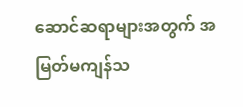ဆောင်ဆရာများအတွက် အမြတ်မကျန်သ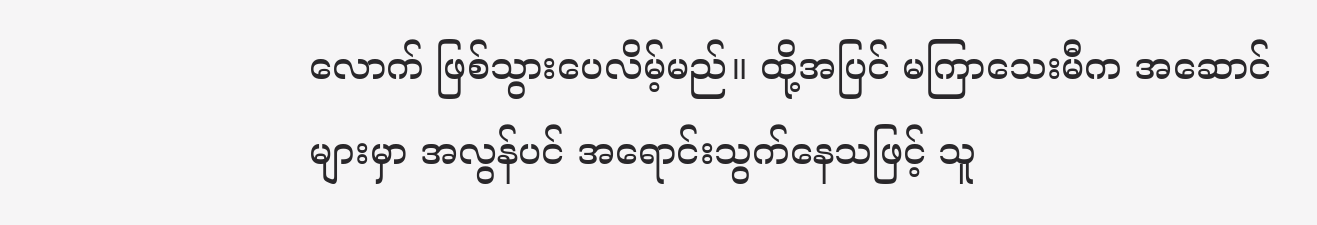လောက် ဖြစ်သွားပေလိမ့်မည်။ ထို့အပြင် မကြာသေးမီက အဆောင်များမှာ အလွန်ပင် အရောင်းသွက်နေသဖြင့် သူ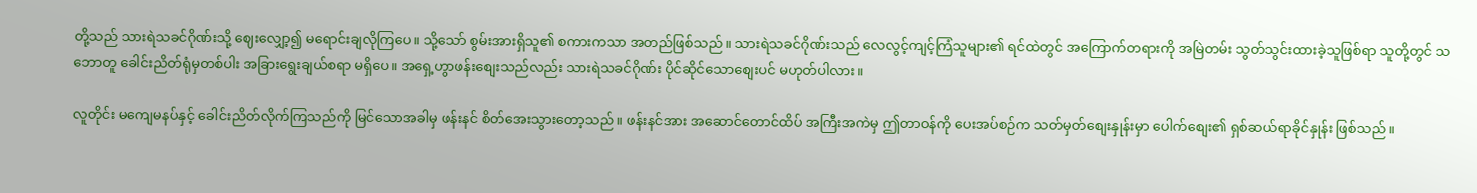တို့သည် သားရဲသခင်ဂိုဏ်းသို့ ဈေးလျှော့၍ မရောင်းချလိုကြပေ။ သို့သော် စွမ်းအားရှိသူ၏ စကားကသာ အတည်ဖြစ်သည်။ သားရဲသခင်ဂိုဏ်းသည် လေလွင့်ကျင့်ကြံသူများ၏ ရင်ထဲတွင် အကြောက်တရားကို အမြဲတမ်း သွတ်သွင်းထားခဲ့သူဖြစ်ရာ သူတို့တွင် သဘောတူ ခေါင်းညိတ်ရုံမှတစ်ပါး အခြားရွေးချယ်စရာ မရှိပေ။ အရှေ့ဟွာဖန်းစျေးသည်လည်း သားရဲသခင်ဂိုဏ်း ပိုင်ဆိုင်သောစျေးပင် မဟုတ်ပါလား။

လူတိုင်း မကျေမနပ်နှင့် ခေါင်းညိတ်လိုက်ကြသည်ကို မြင်သောအခါမှ ဖန်းနင် စိတ်အေးသွားတော့သည်။ ဖန်းနင်အား အဆောင်တောင်ထိပ် အကြီးအကဲမှ ဤတာဝန်ကို ပေးအပ်စဉ်က သတ်မှတ်စျေးနှုန်းမှာ ပေါက်စျေး၏ ရှစ်ဆယ်ရာခိုင်နှုန်း ဖြစ်သည်။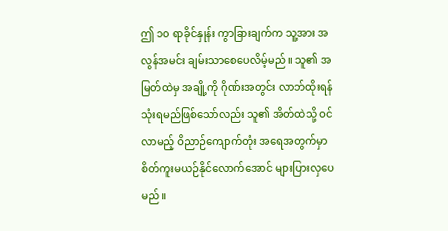ဤ ၁၀ ရာခိုင်နှုန်း ကွာခြားချက်က သူ့အား အလွန်အမင်း ချမ်းသာစေပေလိမ့်မည်။ သူ၏ အမြတ်ထဲမှ အချို့ကို ဂိုဏ်းအတွင်း လာဘ်ထိုးရန် သုံးရမည်ဖြစ်သော်လည်း သူ၏ အိတ်ထဲသို့ ဝင်လာမည့် ဝိညာဉ်ကျောက်တုံး အရေအတွက်မှာ စိတ်ကူးမယဉ်နိုင်လောက်အောင် များပြားလှပေမည်။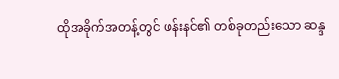ထိုအခိုက်အတန့်တွင် ဖန်းနင်၏ တစ်ခုတည်းသော ဆန္ဒ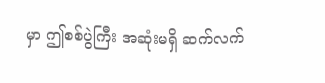မှာ ဤစစ်ပွဲကြီး အဆုံးမရှိ ဆက်လက်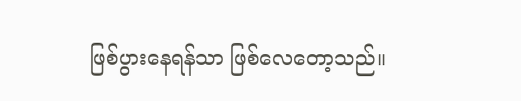ဖြစ်ပွားနေရန်သာ ဖြစ်လေတော့သည်။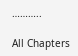………..

All Chapters